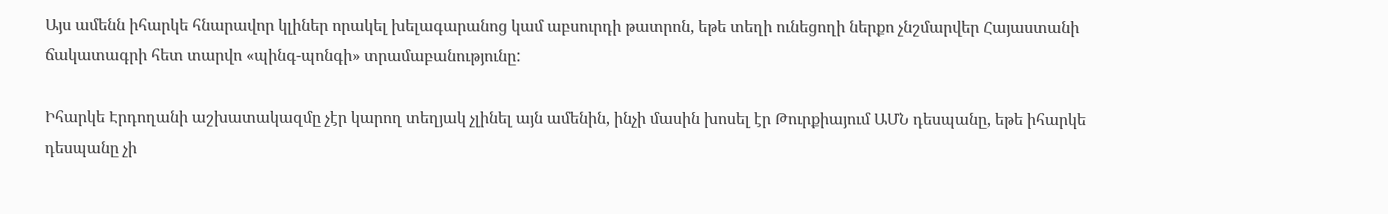Այս ամենն իհարկե հնարավոր կլիներ որակել խելագարանոց կամ աբսուրդի թատրոն, եթե տեղի ունեցողի ներքո չնշմարվեր Հայաստանի ճակատագրի հետ տարվո «պինգ-պոնգի» տրամաբանությունը:

Իհարկե Էրդողանի աշխատակազմը չէր կարող տեղյակ չլինել այն ամենին, ինչի մասին խոսել էր Թուրքիայում ԱՄՆ դեսպանը, եթե իհարկե դեսպանը չի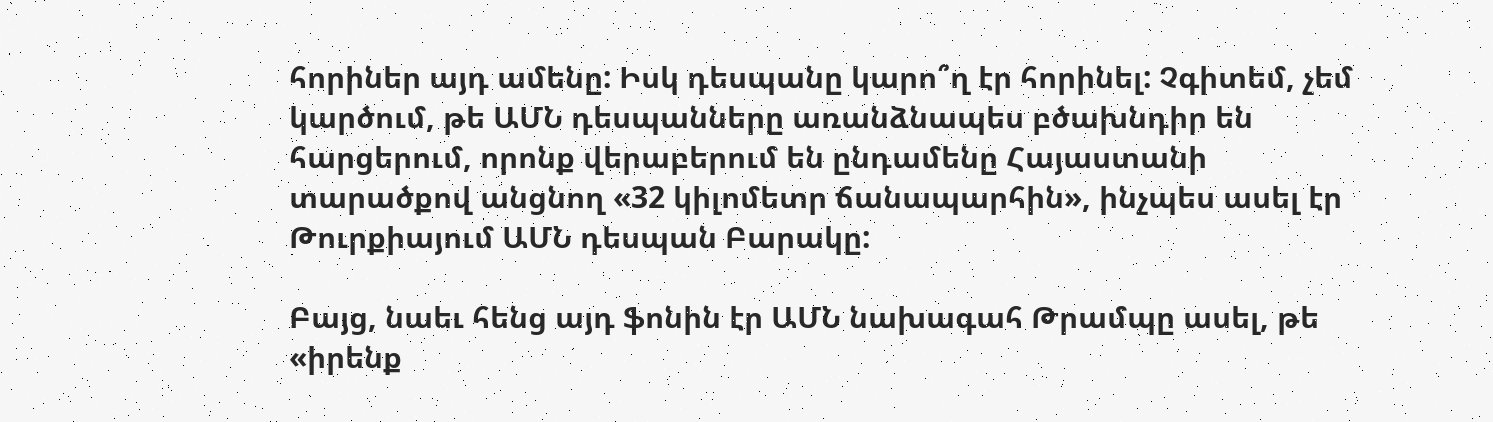հորիներ այդ ամենը: Իսկ դեսպանը կարո՞ղ էր հորինել: Չգիտեմ, չեմ կարծում, թե ԱՄՆ դեսպանները առանձնապես բծախնդիր են հարցերում, որոնք վերաբերում են ընդամենը Հայաստանի տարածքով անցնող «32 կիլոմետր ճանապարհին», ինչպես ասել էր Թուրքիայում ԱՄՆ դեսպան Բարակը:

Բայց, նաեւ հենց այդ ֆոնին էր ԱՄՆ նախագահ Թրամպը ասել, թե «իրենք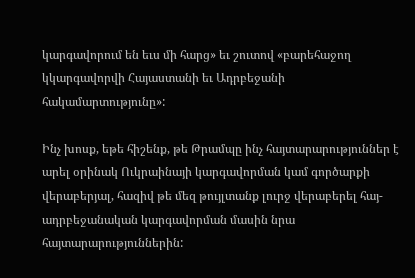կարգավորում են եւս մի հարց» եւ շուտով «բարեհաջող կկարգավորվի Հայաստանի եւ Ադրբեջանի հակամարտությունը»:

Ինչ խոսք, եթե հիշենք, թե Թրամպը ինչ հայտարարություններ է արել օրինակ Ուկրաինայի կարգավորման կամ գործարքի վերաբերյալ, հազիվ թե մեզ թույլտանք լուրջ վերաբերել հայ-ադրբեջանական կարգավորման մասին նրա հայտարարություններին: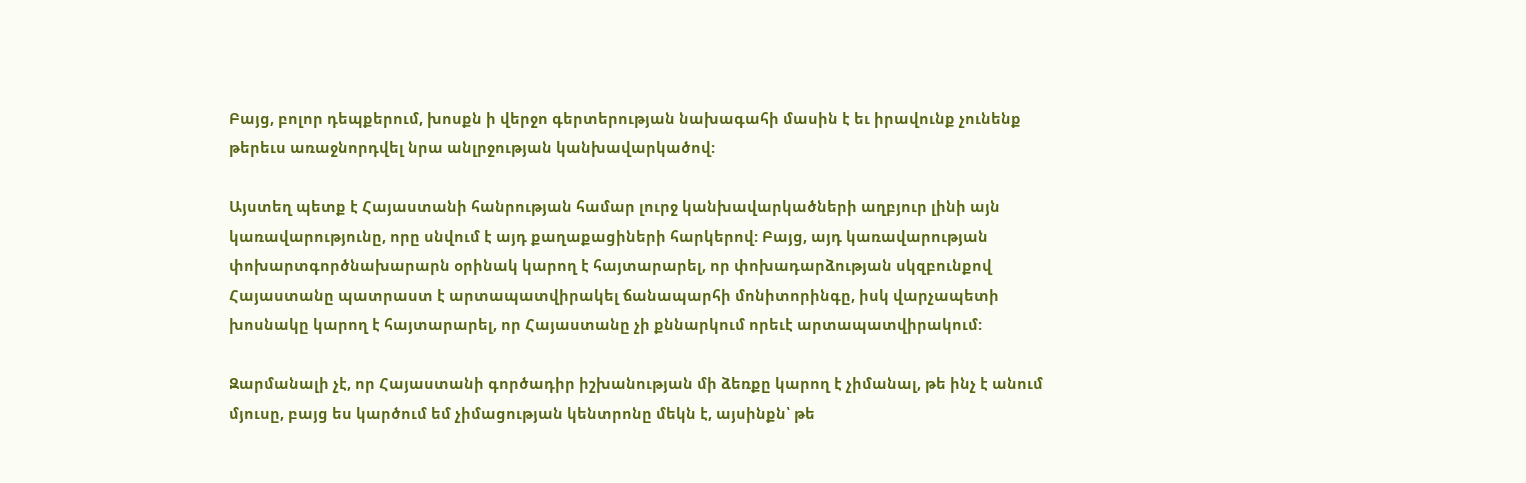Բայց, բոլոր դեպքերում, խոսքն ի վերջո գերտերության նախագահի մասին է եւ իրավունք չունենք թերեւս առաջնորդվել նրա անլրջության կանխավարկածով:

Այստեղ պետք է Հայաստանի հանրության համար լուրջ կանխավարկածների աղբյուր լինի այն կառավարությունը, որը սնվում է այդ քաղաքացիների հարկերով: Բայց, այդ կառավարության փոխարտգործնախարարն օրինակ կարող է հայտարարել, որ փոխադարձության սկզբունքով Հայաստանը պատրաստ է արտապատվիրակել ճանապարհի մոնիտորինգը, իսկ վարչապետի խոսնակը կարող է հայտարարել, որ Հայաստանը չի քննարկում որեւէ արտապատվիրակում:

Զարմանալի չէ, որ Հայաստանի գործադիր իշխանության մի ձեռքը կարող է չիմանալ, թե ինչ է անում մյուսը, բայց ես կարծում եմ չիմացության կենտրոնը մեկն է, այսինքն՝ թե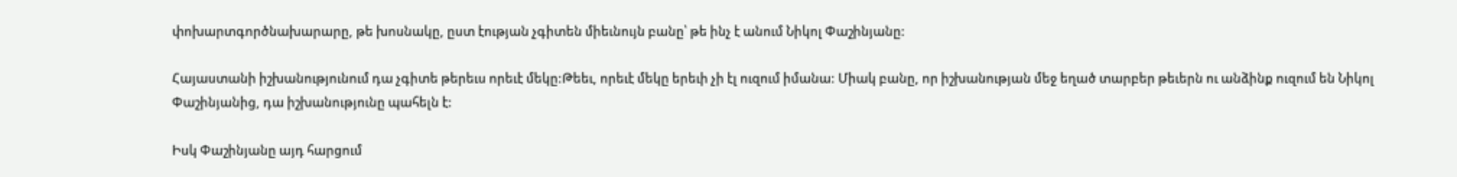փոխարտգործնախարարը, թե խոսնակը, ըստ էության չգիտեն միեւնույն բանը՝ թե ինչ է անում Նիկոլ Փաշինյանը:

Հայաստանի իշխանությունում դա չգիտե թերեւս որեւէ մեկը:Թեեւ, որեւէ մեկը երեւի չի էլ ուզում իմանա: Միակ բանը, որ իշխանության մեջ եղած տարբեր թեւերն ու անձինք ուզում են Նիկոլ Փաշինյանից, դա իշխանությունը պահելն է:

Իսկ Փաշինյանը այդ հարցում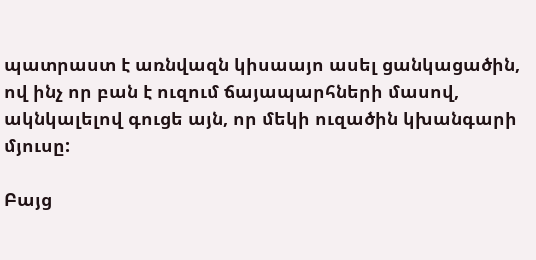պատրաստ է առնվազն կիսաայո ասել ցանկացածին, ով ինչ որ բան է ուզում ճայապարհների մասով, ակնկալելով գուցե այն, որ մեկի ուզածին կխանգարի մյուսը:

Բայց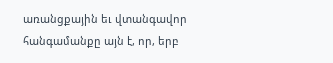առանցքային եւ վտանգավոր հանգամանքը այն է, որ, երբ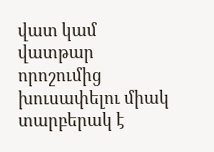վատ կամ վատթար որոշումից խուսափելու միակ տարբերակ է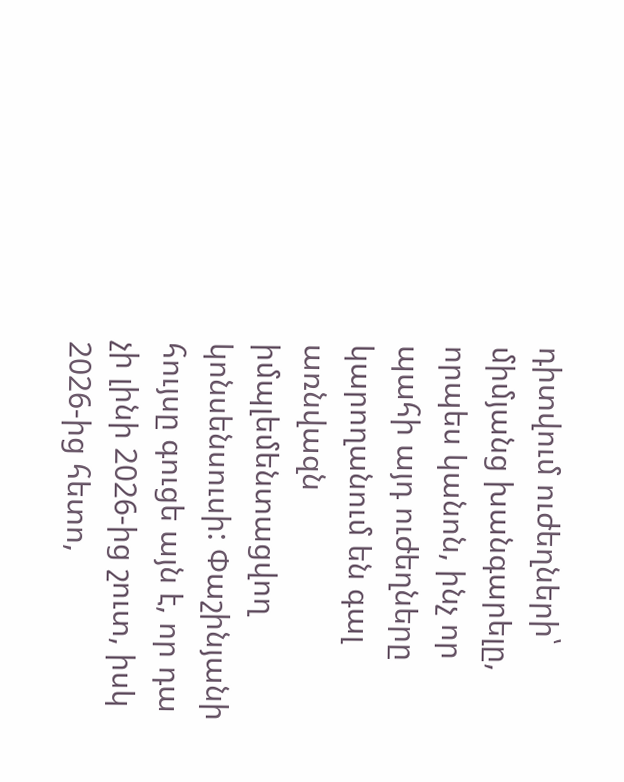դիտվում ուժեղների՝ միմյանց խանգարելը, որպես կանոն, ինչ որ պահի այդ ուժեղները կարողանում են գալ առնվազն իմպլեմենտացվող կոնսենսուսի: Փաշինյանի հույսը գուցե այն է, որ դա չի լինի 2026-ից շուտ, իսկ 2026-ից հետո,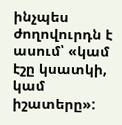ինչպես ժողովուրդն է ասում՝ «կամ էշը կսատկի, կամ իշատերը»: